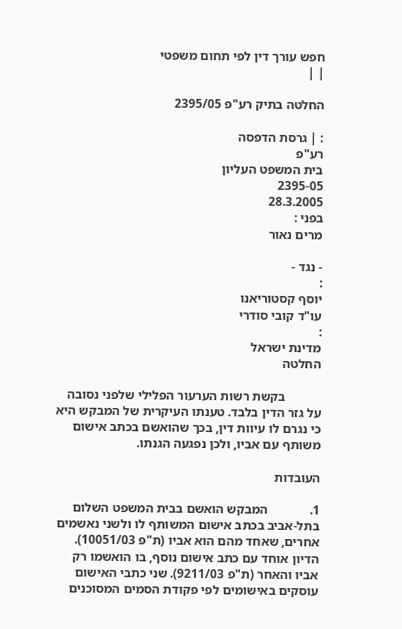חפש עורך דין לפי תחום משפטי
| |

החלטה בתיק רע"פ 2395/05

: | גרסת הדפסה
רע"פ
בית המשפט העליון
2395-05
28.3.2005
בפני :
מרים נאור

- נגד -
:
יוסף קסטוריאנו
עו"ד קובי סודרי
:
מדינת ישראל
החלטה

           בקשת רשות הערעור הפלילי שלפני נסובה על גזר הדין בלבד. טענתו העיקרית של המבקש היא כי נגרם לו עיוות דין, בכך שהואשם בכתב אישום משותף עם אביו, ולכן נפגעה הגנתו.

העובדות

1.             המבקש הואשם בבית המשפט השלום בתל-אביב בכתב אישום המשותף לו ולשני נאשמים אחרים, שאחד מהם הוא אביו (ת"פ 10051/03). הדיון אוחד עם כתב אישום נוסף, בו הואשמו רק אביו והאחר (ת"פ 9211/03). שני כתבי האישום עוסקים באישומים לפי פקודת הסמים המסוכנים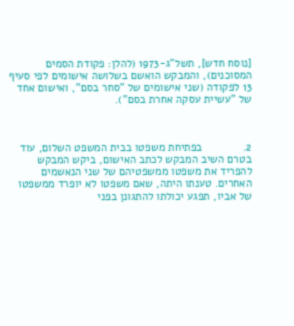[נוסח חדש], תשל"ג-1973 (להלן: פקודת הסמים המסוכנים), והמבקש הואשם בשלושה אישומים לפי סעיף 13 לפקודה (שני אישומים של "סחר בסם", ואישום אחד של "עשיית עסקה אחרת בסם").



2.             בפתיחת משפטו בבית המשפט השלום, עוד בטרם השיב המבקש לכתב האישום, ביקש המבקש להפריד את משפטו ממשפטיהם של שני הנאשמים האחרים. טענתו היתה, שאם משפטו לא יופרד ממשפטו של אביו, תפגע יכולתו להתגונן בפני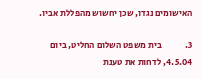האישומים נגדו, שכן יחשוש מהפללת אביו.

3.             בית משפט השלום החליט, ביום 4.5.04, לדחות את טענת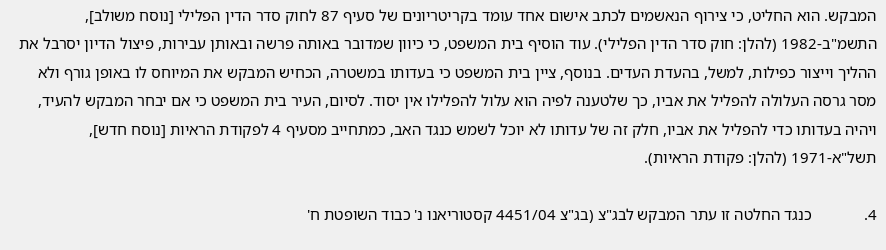המבקש. הוא החליט, כי צירוף הנאשמים לכתב אישום אחד עומד בקריטריונים של סעיף 87 לחוק סדר הדין הפלילי [נוסח משולב], התשמ"ב-1982 (להלן: חוק סדר הדין הפלילי). עוד הוסיף בית המשפט, כי כיוון שמדובר באותה פרשה ובאותן עבירות, פיצול הדיון יסרבל את ההליך וייצור כפילות, למשל, בהעדת העדים. בנוסף, ציין בית המשפט כי בעדותו במשטרה, הכחיש המבקש את המיוחס לו באופן גורף ולא מסר גרסה העלולה להפליל את אביו, כך שלטענה לפיה הוא עלול להפלילו אין יסוד. לסיום, העיר בית המשפט כי אם יבחר המבקש להעיד, ויהיה בעדותו כדי להפליל את אביו, חלק זה של עדותו לא יוכל לשמש כנגד האב, כמתחייב מסעיף 4 לפקודת הראיות [נוסח חדש], תשל"א-1971 (להלן: פקודת הראיות).

4.             כנגד החלטה זו עתר המבקש לבג"צ (בג"צ 4451/04 קסטוריאנו נ' כבוד השופטת ח'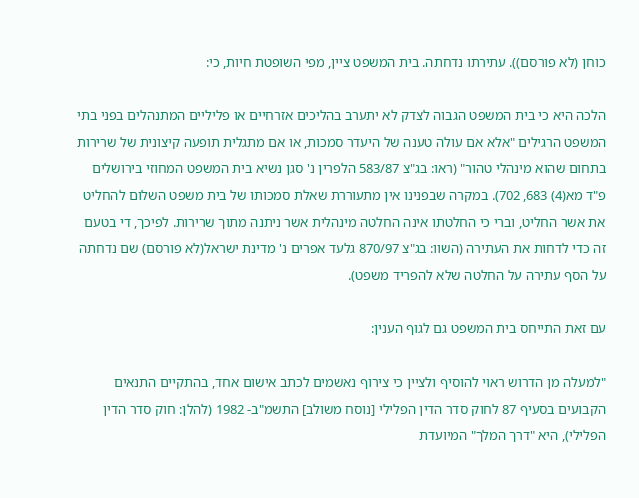כוחן (לא פורסם)). עתירתו נדחתה. בית המשפט ציין, מפי השופטת חיות, כי:

הלכה היא כי בית המשפט הגבוה לצדק לא יתערב בהליכים אזרחיים או פליליים המתנהלים בפני בתי המשפט הרגילים "אלא אם עולה טענה של היעדר סמכות, או אם מתגלית תופעה קיצונית של שרירות בתחום שהוא מינהלי טהור" (ראו: בג"צ 583/87 הלפרין נ' סגן נשיא בית המשפט המחוזי בירושלים פ"ד מא(4) 683, 702). במקרה שבפנינו אין מתעוררת שאלת סמכותו של בית משפט השלום להחליט את אשר החליט, וברי כי החלטתו אינה החלטה מינהלית אשר ניתנה מתוך שרירות. לפיכך, די בטעם זה כדי לדחות את העתירה (השוו: בג"צ 870/97 גלעד אפרים נ' מדינת ישראל(לא פורסם) שם נדחתה על הסף עתירה על החלטה שלא להפריד משפט).

עם זאת התייחס בית המשפט גם לגוף הענין:

"למעלה מן הדרוש ראוי להוסיף ולציין כי צירוף נאשמים לכתב אישום אחד, בהתקיים התנאים הקבועים בסעיף 87 לחוק סדר הדין הפלילי [נוסח משולב] התשמ"ב- 1982 (להלן: חוק סדר הדין הפלילי), היא "דרך המלך" המיועדת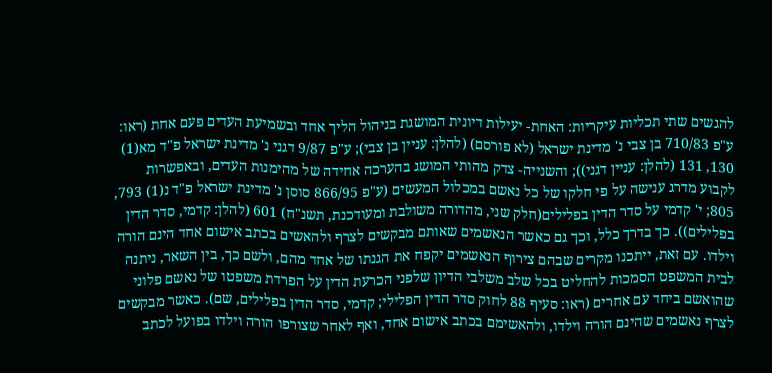להגשים שתי תכליות עיקריות: האחת- יעילות דיונית המושגת בניהול הליך אחד ובשמיעת העדים פעם אחת (ראו: ע"פ 710/83 בן צבי נ' מדינת ישראל (לא פורסם) (להלן: עניין בן צבי); ע"פ 9/87 דגני נ' מדינת ישראל פ"ד מא(1) 130, 131 (להלן: עניין דגני)); והשנייה- צדק מהותי המושג בהערכה אחידה של מהימנות העדים, ובאפשרות לקבוע מדרג ענישה על פי חלקו של כל נאשם במכלול המעשים (ע"פ 866/95 סוסן נ' מדינת ישראל פ"ד נ(1) 793, 805; י' קדמי על סדר הדין בפלילים(חלק שני, מהדורה משולבת ומעודכנת, תשנ"ח) 601 (להלן: קדמי, סדר הדין בפלילים)). כך בדרך כלל, וכך גם כאשר הנאשמים שאותם מבקשים לצרף ולהאשים בכתב אישום אחד הינם הורה וילדו. עם זאת, ייתכנו מקרים שבהם צירוף הנאשמים יקפח את הגנתו של אחד מהם, ולשם כך, בין השאר, ניתנה לבית המשפט הסמכות להחליט בכל שלב משלבי הדיון שלפני הכרעת הדין על הפרדת משפטו של נאשם פלוני שהואשם ביחד עם אחרים (ראו: סעיף 88 לחוק סדר הדין הפלילי; קדמי, סדר הדין בפלילים, שם). כאשר מבקשים לצרף נאשמים שהינם הורה וילדו, ולהאשימם בכתב אישום אחד, ואף לאחר שצורפו הורה וילדו בפועל לכתב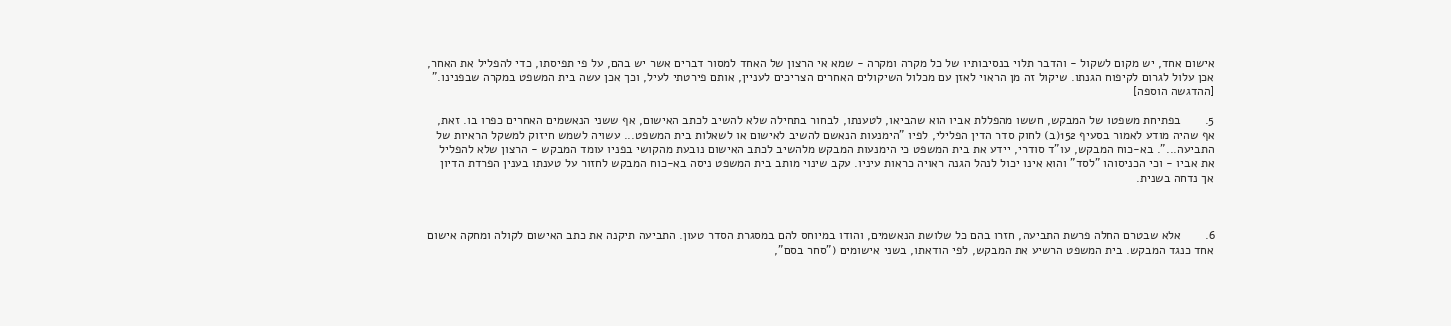אישום אחד, יש מקום לשקול - והדבר תלוי בנסיבותיו של כל מקרה ומקרה - שמא אי הרצון של האחד למסור דברים אשר יש בהם, על פי תפיסתו, כדי להפליל את האחר, אכן עלול לגרום לקיפוח הגנתו. שיקול זה מן הראוי לאזן עם מכלול השיקולים האחרים הצריכים לעניין, אותם פירטתי לעיל, וכך אכן עשה בית המשפט במקרה שבפנינו." [ההדגשה הוספה]

5.       בפתיחת משפטו של המבקש, חששו מהפללת אביו הוא שהביאו, לטענתו, לבחור בתחילה שלא להשיב לכתב האישום, אף ששני הנאשמים האחרים כפרו בו. זאת, אף שהיה מודע לאמור בסעיף 152(ב) לחוק סדר הדין הפלילי, לפיו "הימנעות הנאשם להשיב לאישום או לשאלות בית המשפט... עשויה לשמש חיזוק למשקל הראיות של התביעה...". בא-כוח המבקש, עו"ד סודרי, יידע את בית המשפט כי הימנעות המבקש מלהשיב לכתב האישום נובעת מהקושי בפניו עומד המבקש - הרצון שלא להפליל את אביו - וכי הכניסוהו "לסד" והוא אינו יכול לנהל הגנה ראויה כראות עיניו. עקב שינוי מותב בית המשפט ניסה בא-כוח המבקש לחזור על טענתו בענין הפרדת הדיון אך נדחה בשנית.



6.       אלא שבטרם החלה פרשת התביעה, חזרו בהם כל שלושת הנאשמים, והודו במיוחס להם במסגרת הסדר טעון. התביעה תיקנה את כתב האישום לקולה ומחקה אישום אחד כנגד המבקש. בית המשפט הרשיע את המבקש, לפי הודאתו, בשני אישומים ("סחר בסם",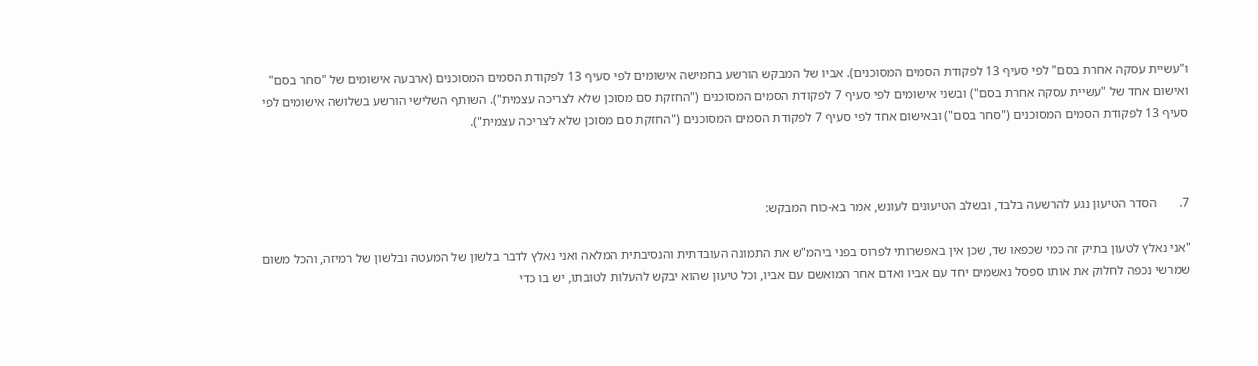ו"עשיית עסקה אחרת בסם" לפי סעיף 13 לפקודת הסמים המסוכנים). אביו של המבקש הורשע בחמישה אישומים לפי סעיף 13 לפקודת הסמים המסוכנים (ארבעה אישומים של "סחר בסם" ואישום אחד של "עשיית עסקה אחרת בסם") ובשני אישומים לפי סעיף 7 לפקודת הסמים המסוכנים ("החזקת סם מסוכן שלא לצריכה עצמית"). השותף השלישי הורשע בשלושה אישומים לפי סעיף 13 לפקודת הסמים המסוכנים ("סחר בסם") ובאישום אחד לפי סעיף 7 לפקודת הסמים המסוכנים ("החזקת סם מסוכן שלא לצריכה עצמית").



7.       הסדר הטיעון נגע להרשעה בלבד, ובשלב הטיעונים לעונש, אמר בא-כוח המבקש:

"אני נאלץ לטעון בתיק זה כמי שכפאו שד, שכן אין באפשרותי לפרוס בפני ביהמ"ש את התמונה העובדתית והנסיבתית המלאה ואני נאלץ לדבר בלשון של המעטה ובלשון של רמיזה, והכל משום שמרשי נכפה לחלוק את אותו ספסל נאשמים יחד עם אביו ואדם אחר המואשם עם אביו, וכל טיעון שהוא יבקש להעלות לטובתו, יש בו כדי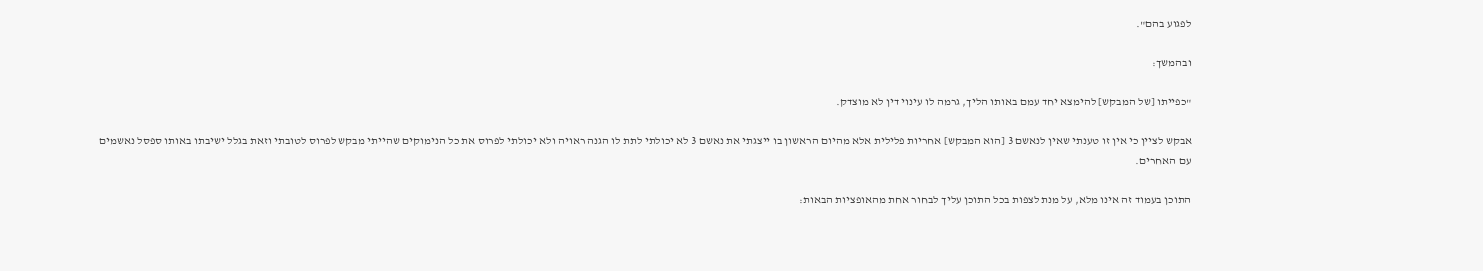לפגוע בהם".

ובהמשך:

"כפייתו [של המבקש] להימצא יחד עמם באותו הליך, גרמה לו עינוי דין לא מוצדק.

אבקש לציין כי אין זו טענתי שאין לנאשם 3 [הוא המבקש] אחריות פלילית אלא מהיום הראשון בו ייצגתי את נאשם 3 לא יכולתי לתת לו הגנה ראויה ולא יכולתי לפרוס את כל הנימוקים שהייתי מבקש לפרוס לטובתי וזאת בגלל ישיבתו באותו ספסל נאשמים עם האחרים.

התוכן בעמוד זה אינו מלא, על מנת לצפות בכל התוכן עליך לבחור אחת מהאופציות הבאות: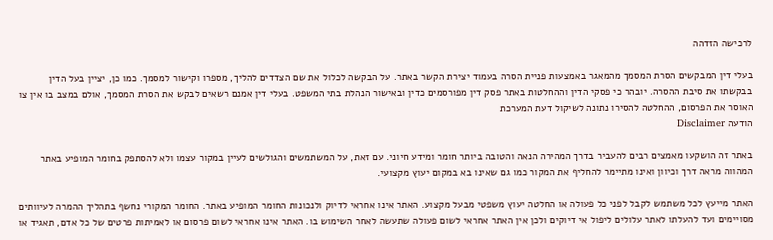לרכישה הזדהה

בעלי דין המבקשים הסרת המסמך מהמאגר באמצעות פניית הסרה בעמוד יצירת הקשר באתר. על הבקשה לכלול את שם הצדדים להליך, מספרו וקישור למסמך. כמו כן, יציין בעל הדין בבקשתו את סיבת ההסרה. יובהר כי פסקי הדין וההחלטות באתר פסק דין מפורסמים כדין ובאישור הנהלת בתי המשפט. בעלי דין אמנם רשאים לבקש את הסרת המסמך, אולם במצב בו אין צו האוסר את הפרסום, ההחלטה להסירו נתונה לשיקול דעת המערכת
הודעה Disclaimer

באתר זה הושקעו מאמצים רבים להעביר בדרך המהירה הנאה והטובה ביותר חומר ומידע חיוני. עם זאת, על המשתמשים והגולשים לעיין במקור עצמו ולא להסתפק בחומר המופיע באתר המהווה מראה דרך וכיוון ואינו מתיימר להחליף את המקור כמו גם שאינו בא במקום יעוץ מקצועי.

האתר מייעץ לכל משתמש לקבל לפני כל פעולה או החלטה יעוץ משפטי מבעל מקצוע. האתר אינו אחראי לדיוק ולנכונות החומר המופיע באתר. החומר המקורי נחשף בתהליך ההמרה לעיוותים מסויימים ועד להעלתו לאתר עלולים ליפול אי דיוקים ולכן אין האתר אחראי לשום פעולה שתעשה לאחר השימוש בו. האתר אינו אחראי לשום פרסום או לאמיתות פרטים של כל אדם, תאגיד או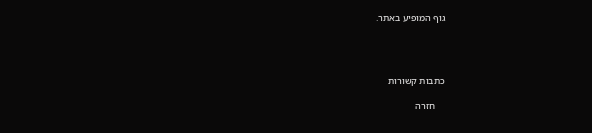גוף המופיע באתר.




כתבות קשורות

    חזרה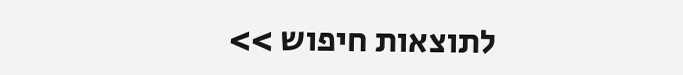לתוצאות חיפוש >>